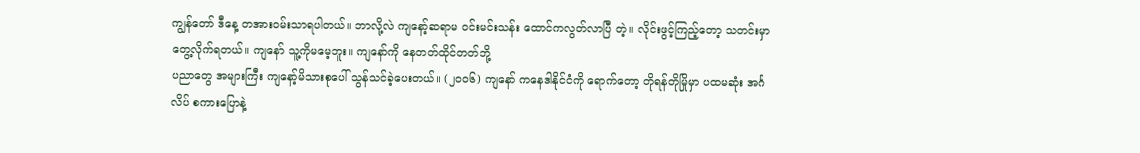ကျွန်တော် ဒီနေ့ တအားဝမ်းသာရပါတယ်။ ဘာလို့လဲ ကျနော့်ဆရာမ ဝင်းမင်းသန်း ထောင်ကလွတ်လာပြီ တဲ့။ လိုင်းဖွင့်ကြည့်တော့ သတင်းမှာတွေ့လိုက်ရတယ်။ ကျနော် သူ့ကိုမမေ့ဘူး။ ကျနော်ကို နေတတ်ထိုင်တတ်ဘို့
ပညာတွေ အများကြီး ကျနော့်မိသားစုပေါ် သွန်သင်ခဲ့ပေးတယ်။ (၂၀၀၆) ကျနော် ကနေဒါနိုင်ငံကို ရောက်တော့ တိုရန်တိုမြိုမှာ ပထမဆုံး အင်္ဂလိပ် စကားပြောနဲ့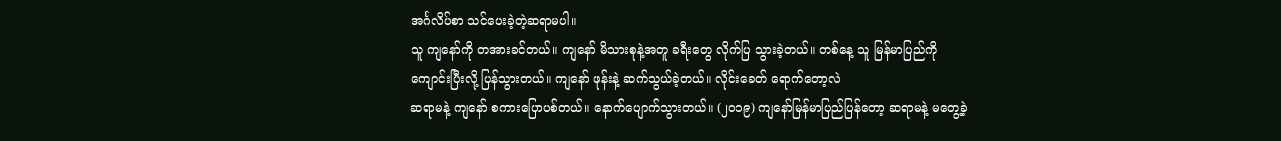အင်္ဂလိပ်စာ သင်ပေးခဲ့တဲ့ဆရာမပါ။
သူ ကျနော်ကို တအားခင်တယ်။ ကျနော် မိသားစုနဲ့အတူ ခရီးတွေ လိုက်ပြ သွားခဲ့တယ်။ တစ်နေ့ သူ မြန်မာပြည်ကို ကျောင်းပြီးလို့ ပြန်သွားတယ်။ ကျနော် ဖုန်းနဲ့ ဆက်သွယ်ခဲ့တယ်။ လိုင်းခေတ် ရောက်တော့လဲ
ဆရာမနဲ့ ကျနော် စကားပြောပစ်တယ်။ နောက်ပျောက်သွားတယ်။ (၂၀၁၉) ကျနော်မြန်မာပြည်ပြန်တော့ ဆရာမနဲ့ မတွေ့ခဲ့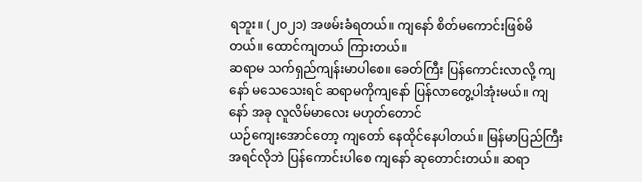ရဘူး။ (၂၀၂၁) အဖမ်းခံရတယ်။ ကျနော် စိတ်မကောင်းဖြစ်မိတယ်။ ထောင်ကျတယ် ကြားတယ်။
ဆရာမ သက်ရှည်ကျန်းမာပါစေ။ ခေတ်ကြီး ပြန်ကောင်းလာလို့ ကျနော် မသေသေးရင် ဆရာမကိုကျနော် ပြန်လာတွေ့ပါအုံးမယ်။ ကျနော် အခု လူလိမ်မာလေး မဟုတ်တောင်
ယဉ်ကျေးအောင်တော့ ကျတော် နေထိုင်နေပါတယ်။ မြန်မာပြည်ကြီး အရင်လိုဘဲ ပြန်ကောင်းပါစေ ကျနော် ဆုတောင်းတယ်။ ဆရာ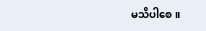မသိပါစေ။